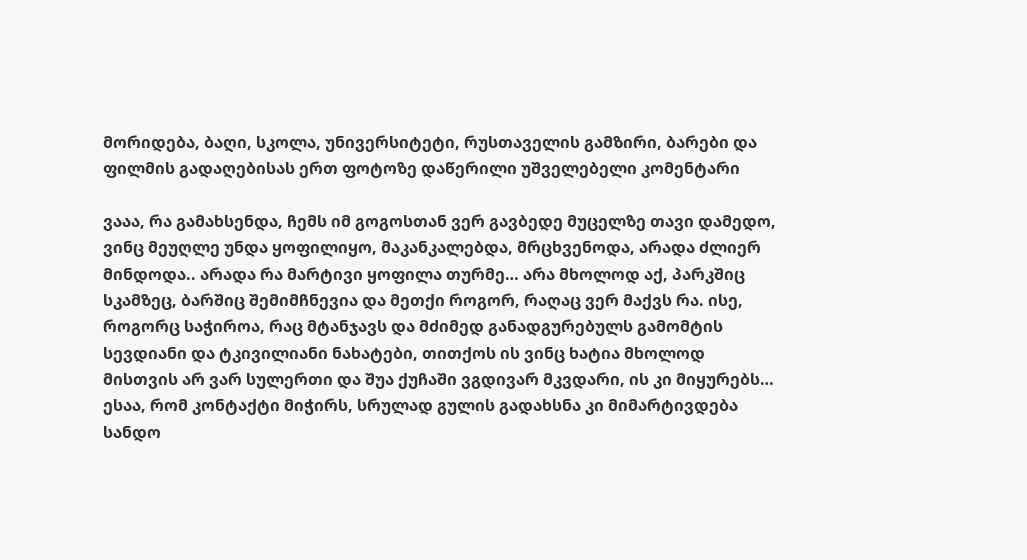მორიდება, ბაღი, სკოლა, უნივერსიტეტი, რუსთაველის გამზირი, ბარები და ფილმის გადაღებისას ერთ ფოტოზე დაწერილი უშველებელი კომენტარი

ვააა, რა გამახსენდა, ჩემს იმ გოგოსთან ვერ გავბედე მუცელზე თავი დამედო, ვინც მეუღლე უნდა ყოფილიყო, მაკანკალებდა, მრცხვენოდა, არადა ძლიერ მინდოდა.. არადა რა მარტივი ყოფილა თურმე… არა მხოლოდ აქ, პარკშიც სკამზეც, ბარშიც შემიმჩნევია და მეთქი როგორ, რაღაც ვერ მაქვს რა. ისე, როგორც საჭიროა, რაც მტანჯავს და მძიმედ განადგურებულს გამომტის სევდიანი და ტკივილიანი ნახატები, თითქოს ის ვინც ხატია მხოლოდ მისთვის არ ვარ სულერთი და შუა ქუჩაში ვგდივარ მკვდარი, ის კი მიყურებს… ესაა, რომ კონტაქტი მიჭირს, სრულად გულის გადახსნა კი მიმარტივდება სანდო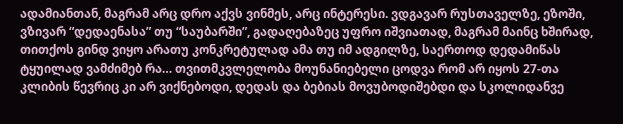ადამიანთან, მაგრამ არც დრო აქვს ვინმეს, არც ინტერესი. ვდგავარ რუსთაველზე, ეზოში, ვზივარ “დედაენასა” თუ “საუბარში”, გადაღებაზეც უფრო იშვიათად, მაგრამ მაინც ხშირად, თითქოს გინდ ვიყო არათუ კონკრეტულად ამა თუ იმ ადგილზე, საერთოდ დედამიწას ტყუილად ვამძიმებ რა… თვითმკვლელობა მოუნანიებელი ცოდვა რომ არ იყოს 27-თა კლიბის წევრიც კი არ ვიქნებოდი, დედას და ბებიას მოვუბოდიშებდი და სკოლიდანვე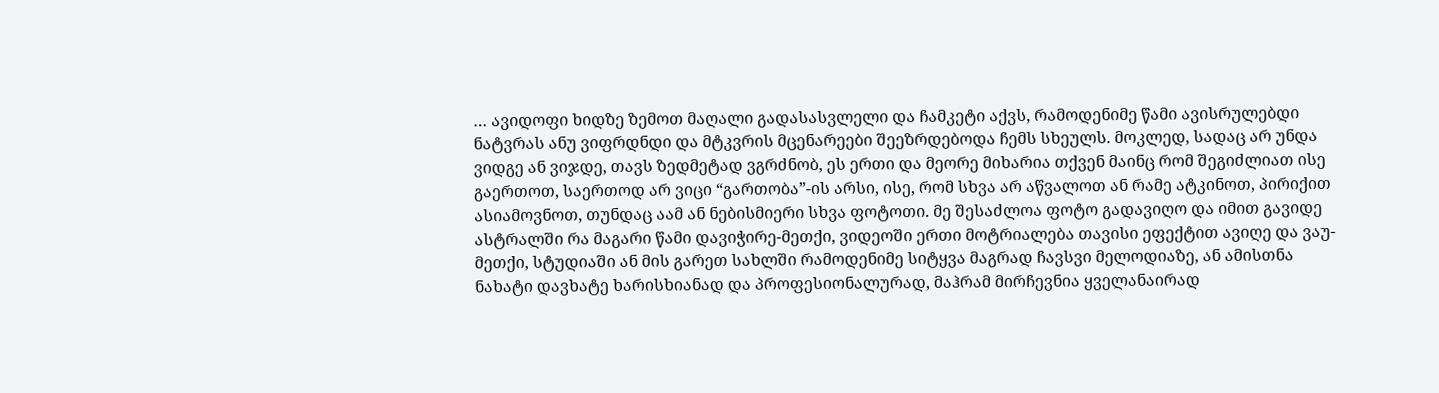… ავიდოფი ხიდზე ზემოთ მაღალი გადასასვლელი და ჩამკეტი აქვს, რამოდენიმე წამი ავისრულებდი ნატვრას ანუ ვიფრდნდი და მტკვრის მცენარეები შეეზრდებოდა ჩემს სხეულს. მოკლედ, სადაც არ უნდა ვიდგე ან ვიჯდე, თავს ზედმეტად ვგრძნობ, ეს ერთი და მეორე მიხარია თქვენ მაინც რომ შეგიძლიათ ისე გაერთოთ, საერთოდ არ ვიცი “გართობა”-ის არსი, ისე, რომ სხვა არ აწვალოთ ან რამე ატკინოთ, პირიქით ასიამოვნოთ, თუნდაც აამ ან ნებისმიერი სხვა ფოტოთი. მე შესაძლოა ფოტო გადავიღო და იმით გავიდე ასტრალში რა მაგარი წამი დავიჭირე-მეთქი, ვიდეოში ერთი მოტრიალება თავისი ეფექტით ავიღე და ვაუ-მეთქი, სტუდიაში ან მის გარეთ სახლში რამოდენიმე სიტყვა მაგრად ჩავსვი მელოდიაზე, ან ამისთნა ნახატი დავხატე ხარისხიანად და პროფესიონალურად, მაჰრამ მირჩევნია ყველანაირად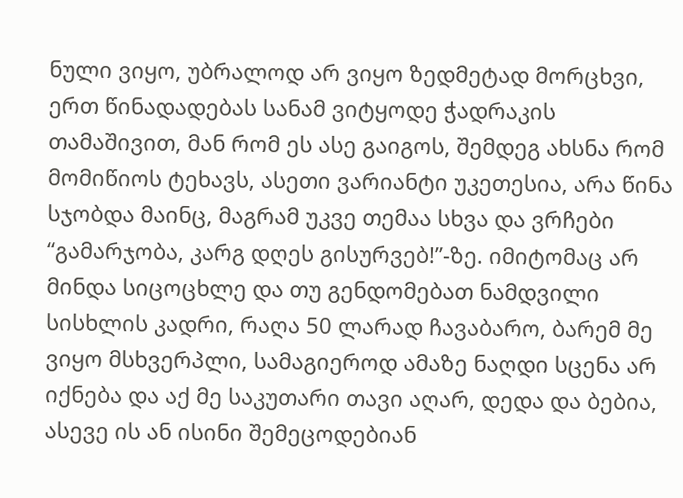ნული ვიყო, უბრალოდ არ ვიყო ზედმეტად მორცხვი, ერთ წინადადებას სანამ ვიტყოდე ჭადრაკის თამაშივით, მან რომ ეს ასე გაიგოს, შემდეგ ახსნა რომ მომიწიოს ტეხავს, ასეთი ვარიანტი უკეთესია, არა წინა სჯობდა მაინც, მაგრამ უკვე თემაა სხვა და ვრჩები “გამარჯობა, კარგ დღეს გისურვებ!”-ზე. იმიტომაც არ მინდა სიცოცხლე და თუ გენდომებათ ნამდვილი სისხლის კადრი, რაღა 50 ლარად ჩავაბარო, ბარემ მე ვიყო მსხვერპლი, სამაგიეროდ ამაზე ნაღდი სცენა არ იქნება და აქ მე საკუთარი თავი აღარ, დედა და ბებია, ასევე ის ან ისინი შემეცოდებიან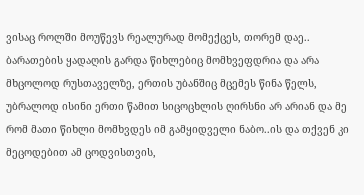ვისაც როლში მოუწევს რეალურად მომექცეს, თორემ დაე.. ბარათების ყადაღის გარდა წიხლებიც მომხვეფდრია და არა მხცოლოდ რუსთაველზე, ერთის უბანშიც მცემეს წინა წელს, უბრალოდ ისინი ერთი წამით სიცოცხლის ღირსნი არ არიან და მე რომ მათი წიხლი მომხვდეს იმ გამყიდველი ნაბო..ის და თქვენ კი მეცოდებით ამ ცოდვისთვის,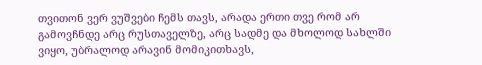თვითონ ვერ ვუშვები ჩემს თავს, არადა ერთი თვე რომ არ გამოვჩნდე არც რუსთაველზე, არც სადმე და მხოლოდ სახლში ვიყო, უბრალოდ არავინ მომიკითხავს,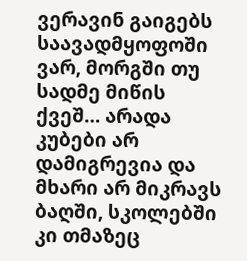ვერავინ გაიგებს საავადმყოფოში ვარ, მორგში თუ სადმე მიწის ქვეშ… არადა კუბები არ დამიგრევია და მხარი არ მიკრავს ბაღში, სკოლებში კი თმაზეც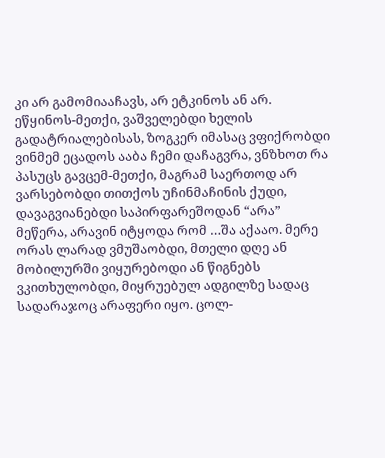კი არ გამომიააჩავს, არ ეტკინოს ან არ. ეწყინოს-მეთქი, ვაშველებდი ხელის გადატრიალებისას, ზოგკერ იმასაც ვფიქრობდი ვინმემ ეცადოს ააბა ჩემი დაჩაგვრა, ვნზხოთ რა პასუცს გავცემ-მეთქი, მაგრამ საერთოდ არ ვარსებობდი თითქოს უჩინმაჩინის ქუდი, დავაგვიანებდი საპირფარეშოდან “არა” მეწერა, არავინ იტყოდა რომ …შა აქააო. მერე ორას ლარად ვმუშაობდი, მთელი დღე ან მობილურში ვიყურებოდი ან წიგნებს ვკითხულობდი, მიყრუებულ ადგილზე სადაც სადარაჯოც არაფერი იყო. ცოლ-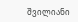შვილიანი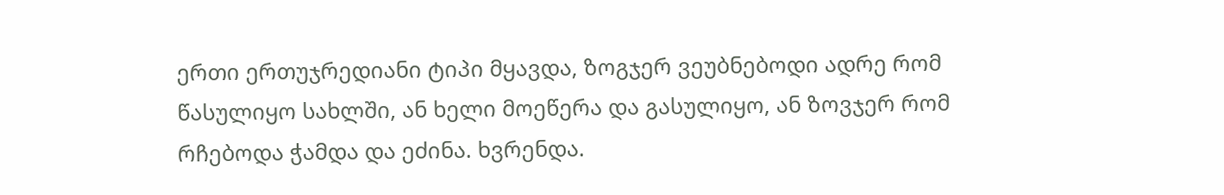ერთი ერთუჯრედიანი ტიპი მყავდა, ზოგჯერ ვეუბნებოდი ადრე რომ წასულიყო სახლში, ან ხელი მოეწერა და გასულიყო, ან ზოვჯერ რომ რჩებოდა ჭამდა და ეძინა. ხვრენდა.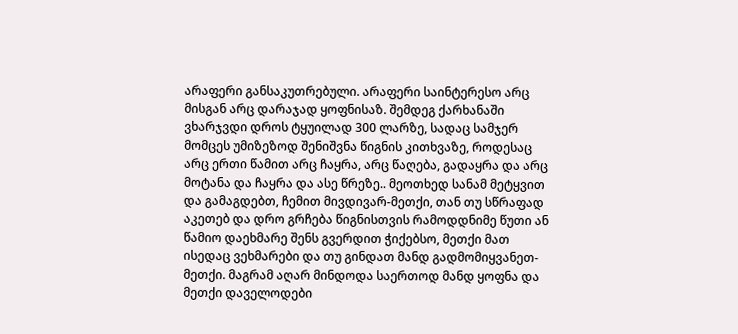არაფერი განსაკუთრებული. არაფერი საინტერესო არც მისგან არც დარაჯად ყოფნისაზ. შემდეგ ქარხანაში ვხარჯვდი დროს ტყუილად 300 ლარზე, სადაც სამჯერ მომცეს უმიზეზოდ შენიშვნა წიგნის კითხვაზე, როდესაც არც ერთი წამით არც ჩაყრა, არც წაღება, გადაყრა და არც მოტანა და ჩაყრა და ასე წრეზე.. მეოთხედ სანამ მეტყვით და გამაგდებთ, ჩემით მივდივარ-მეთქი, თან თუ სწრაფად აკეთებ და დრო გრჩება წიგნისთვის რამოდდნიმე წუთი ან წამიო დაეხმარე შენს გვერდით ჭიქებსო, მეთქი მათ ისედაც ვეხმარები და თუ გინდათ მანდ გადმომიყვანეთ-მეთქი. მაგრამ აღარ მინდოდა საერთოდ მანდ ყოფნა და მეთქი დაველოდები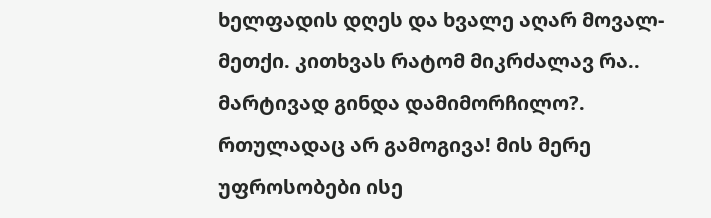ხელფადის დღეს და ხვალე აღარ მოვალ-მეთქი. კითხვას რატომ მიკრძალავ რა.. მარტივად გინდა დამიმორჩილო?. რთულადაც არ გამოგივა! მის მერე უფროსობები ისე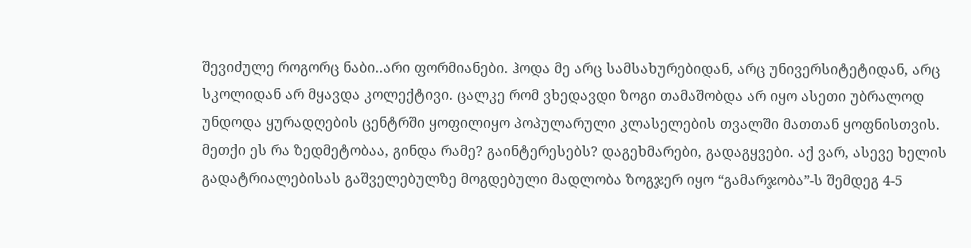შევიძულე როგორც ნაბი..არი ფორმიანები. ჰოდა მე არც სამსახურებიდან, არც უნივერსიტეტიდან, არც სკოლიდან არ მყავდა კოლექტივი. ცალკე რომ ვხედავდი ზოგი თამაშობდა არ იყო ასეთი უბრალოდ უნდოდა ყურადღების ცენტრში ყოფილიყო პოპულარული კლასელების თვალში მათთან ყოფნისთვის. მეთქი ეს რა ზედმეტობაა, გინდა რამე? გაინტერესებს? დაგეხმარები, გადაგყვები. აქ ვარ, ასევე ხელის გადატრიალებისას გაშველებულზე მოგდებული მადლობა ზოგჯერ იყო “გამარჯობა”-ს შემდეგ 4-5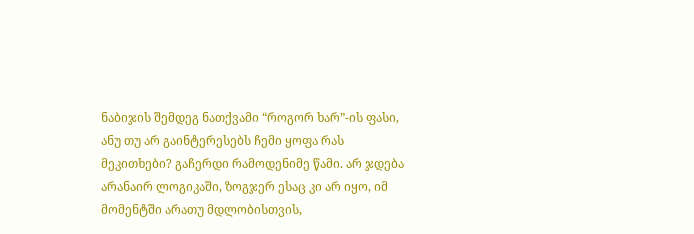ნაბიჯის შემდეგ ნათქვამი “როგორ ხარ”-ის ფასი, ანუ თუ არ გაინტერესებს ჩემი ყოფა რას მეკითხები? გაჩერდი რამოდენიმე წამი. არ ჯდება არანაირ ლოგიკაში, ზოგჯერ ესაც კი არ იყო, იმ მომენტში არათუ მდლობისთვის,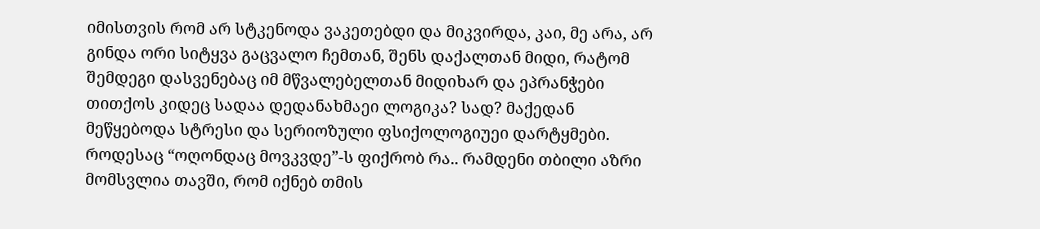იმისთვის რომ არ სტკენოდა ვაკეთებდი და მიკვირდა, კაი, მე არა, არ გინდა ორი სიტყვა გაცვალო ჩემთან, შენს დაქალთან მიდი, რატომ შემდეგი დასვენებაც იმ მწვალებელთან მიდიხარ და ეპრანჭები თითქოს კიდეც სადაა დედანახმაეი ლოგიკა? სად? მაქედან მეწყებოდა სტრესი და სერიოზული ფსიქოლოგიუეი დარტყმები. როდესაც “ოღონდაც მოვკვდე”-ს ფიქრობ რა.. რამდენი თბილი აზრი მომსვლია თავში, რომ იქნებ თმის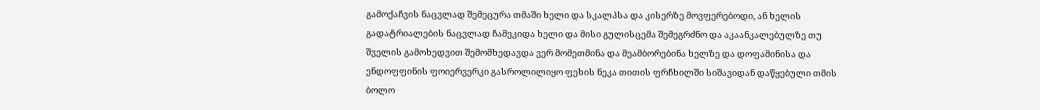გამოქაჩვის ნაცვლად შემეცურა თმაში ხელი და სკალპსა და კისერზე მოვფერებოდი, ან ხელის გადატრიალების ნაცვლად ჩამეკიდა ხელი და მისი გულისცემა შემეგრძნო და აკაანკალებულზე თუ შველის გამოხედვით შემომხედავდა ვერ მომეთმინა და მეამბორებინა ხელზე და დოფამინისა და ენდოფფინის ფოიერვერკი გასროლილიყო ფეხის ნეკა თითის ფრჩხილში სიშავიდან დაწყებული თმის ბოლო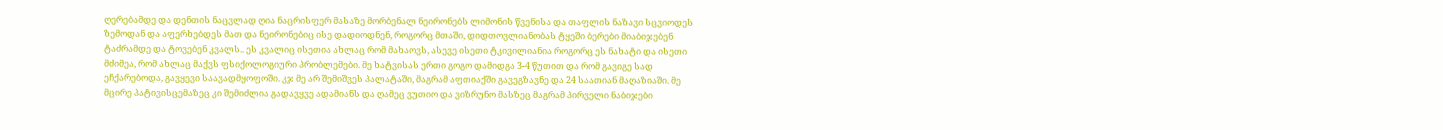ღერებამდე და დენთის ნაცვლად ღია ნაცრისფერ მასაზე მორბენალ ნეირონებს ლიმონის წვენისა და თაფლის ნაზავი სცვიოდეს ზემოდან და აფერხებდეს მათ და ნეირონებიც ისე დადიოდნენ, როგორც მთაში, დიდთოვლიანობას ტყეში ბერები მიაბიჯებენ ტაძრამდე და ტოვებენ კვალს.. ეს კვალიც ისეთია ახლაც რომ მახაოვს, ასევე ისეთი ტკივილიანია როგორც ეს ნახატი და ისეთი მძიმეა, რომ ახლაც მაქვს ფსიქოლოგიური პრობლემები. მე ხატვისას ერთი გოგო დამიდგა 3-4 წუთით და რომ გავიგე სად ეჩქარებოდა, გავყევი საავადმყოფოში. კჯ მე არ შემიშვეს პალატაში, მაგრამ აფთიაქში გავეგზავნე და 24 საათიან მაღაზიაში. მე მცირე პატივისცემაზეც კი შემიძლია გადავყვე ადამიანს და ღამეც ვუთიო და ვიზრუნო მასზეც მაგრამ პირველი ნაბიჯები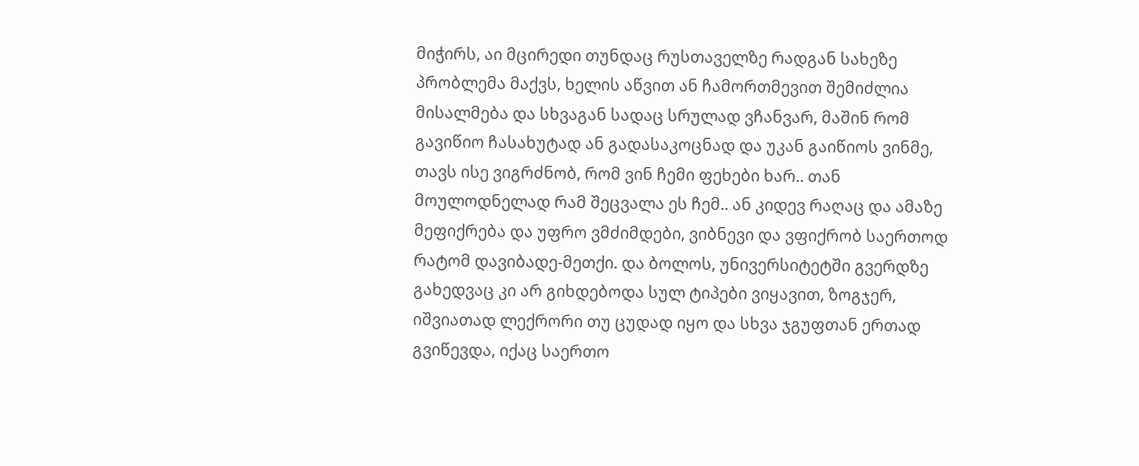მიჭირს, აი მცირედი თუნდაც რუსთაველზე რადგან სახეზე პრობლემა მაქვს, ხელის აწვით ან ჩამორთმევით შემიძლია მისალმება და სხვაგან სადაც სრულად ვჩანვარ, მაშინ რომ გავიწიო ჩასახუტად ან გადასაკოცნად და უკან გაიწიოს ვინმე, თავს ისე ვიგრძნობ, რომ ვინ ჩემი ფეხები ხარ.. თან მოულოდნელად რამ შეცვალა ეს ჩემ.. ან კიდევ რაღაც და ამაზე მეფიქრება და უფრო ვმძიმდები, ვიბნევი და ვფიქრობ საერთოდ რატომ დავიბადე-მეთქი. და ბოლოს, უნივერსიტეტში გვერდზე გახედვაც კი არ გიხდებოდა სულ ტიპები ვიყავით, ზოგჯერ, იშვიათად ლექრორი თუ ცუდად იყო და სხვა ჯგუფთან ერთად გვიწევდა, იქაც საერთო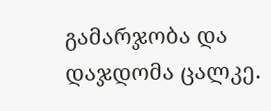გამარჯობა და დაჯდომა ცალკე.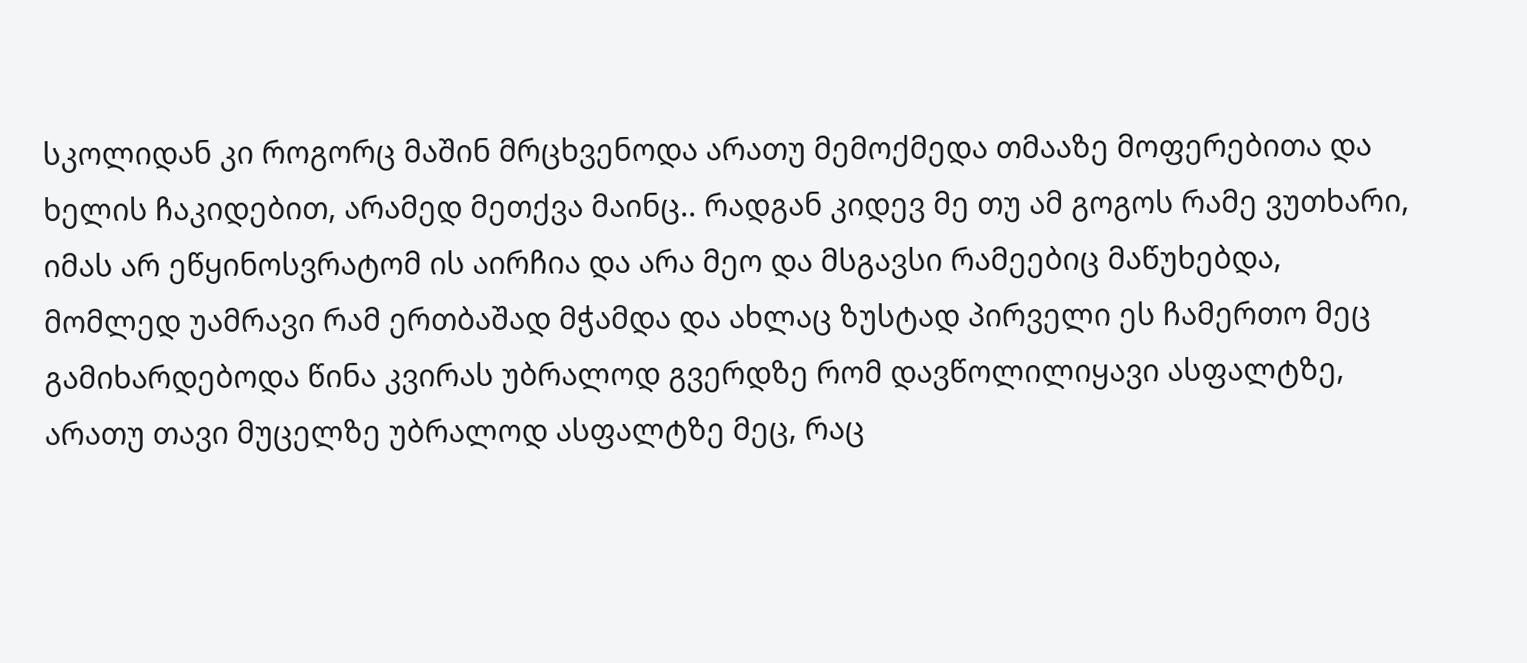სკოლიდან კი როგორც მაშინ მრცხვენოდა არათუ მემოქმედა თმააზე მოფერებითა და ხელის ჩაკიდებით, არამედ მეთქვა მაინც.. რადგან კიდევ მე თუ ამ გოგოს რამე ვუთხარი, იმას არ ეწყინოსვრატომ ის აირჩია და არა მეო და მსგავსი რამეებიც მაწუხებდა, მომლედ უამრავი რამ ერთბაშად მჭამდა და ახლაც ზუსტად პირველი ეს ჩამერთო მეც გამიხარდებოდა წინა კვირას უბრალოდ გვერდზე რომ დავწოლილიყავი ასფალტზე, არათუ თავი მუცელზე უბრალოდ ასფალტზე მეც, რაც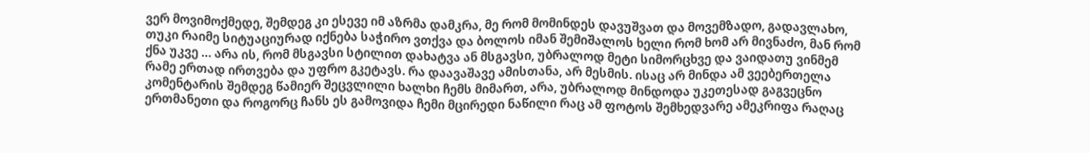ვერ მოვიმოქმედე, შემდეგ კი ესევე იმ აზრმა დამკრა, მე რომ მომინდეს დავუშვათ და მოვემზადო, გადავლახო, თუკი რაიმე სიტუაციურად იქნება საჭირო ვთქვა და ბოლოს იმან შემიშალოს ხელი რომ ხომ არ მივნაძო, მან რომ ქნა უკვე … არა ის, რომ მსგავსი სტილით დახატვა ან მსგავსი, უბრალოდ მეტი სიმორცხვე და ვაიდათუ ვინმემ რამე ერთად ირთვება და უფრო გკეტავს. რა დაავაშავე ამისთანა, არ მესმის. ისაც არ მინდა ამ ვეებერთელა კომენტარის შემდეგ წამიერ შეცვლილი ხალხი ჩემს მიმართ, არა, უბრალოდ მინდოდა უკეთესად გაგვეცნო ერთმანეთი და როგორც ჩანს ეს გამოვიდა ჩემი მცირედი ნაწილი რაც ამ ფოტოს შემხედვარე ამეკრიფა რაღაც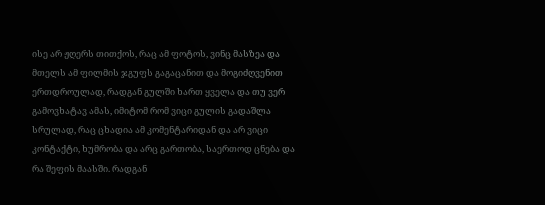ისე არ ჟღერს თითქოს, რაც ამ ფოტოს, ვინც მასზეა და მთელს ამ ფილმის ჯგუფს გაგაცანით და მოგიძღვენით ერთდროულად, რადგან გულში ხართ ყველა და თუ ვერ გამოვხატავ ამას, იმიტომ რომ ვიცი გულის გადაშლა სრულად, რაც ცხადია ამ კომენტარიდან და არ ვიცი კონტაქტი, ხუმრობა და არც გართობა, საერთოდ ცნება და რა შეფის მაასში. რადგან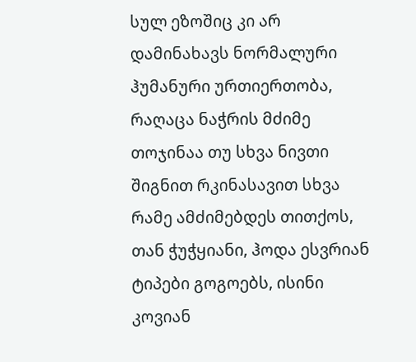სულ ეზოშიც კი არ დამინახავს ნორმალური ჰუმანური ურთიერთობა, რაღაცა ნაჭრის მძიმე თოჯინაა თუ სხვა ნივთი შიგნით რკინასავით სხვა რამე ამძიმებდეს თითქოს, თან ჭუჭყიანი, ჰოდა ესვრიან ტიპები გოგოებს, ისინი კოვიან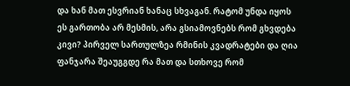და ხან მათ ესვრიან ხანაც სხვაგან. რატომ უნდა იყოს ეს გართობა არ მესმის, არა გსიამოვნებს რომ გხვდება კივი? პირველ სართულზეა რმინის კვადრატები და ღია ფანჯარა შეაუგგდე რა მათ და სთხოვე რომ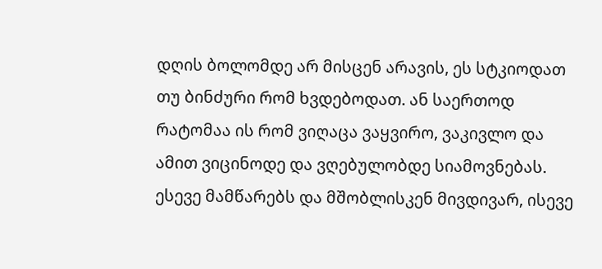დღის ბოლომდე არ მისცენ არავის, ეს სტკიოდათ თუ ბინძური რომ ხვდებოდათ. ან საერთოდ რატომაა ის რომ ვიღაცა ვაყვირო, ვაკივლო და ამით ვიცინოდე და ვღებულობდე სიამოვნებას. ესევე მამწარებს და მშობლისკენ მივდივარ, ისევე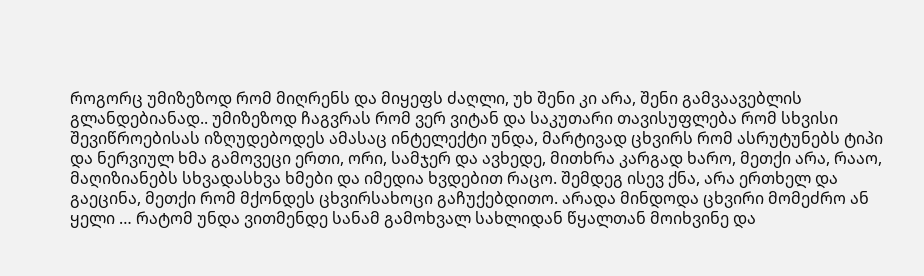როგორც უმიზეზოდ რომ მიღრენს და მიყეფს ძაღლი, უხ შენი კი არა, შენი გამვაავებლის გლანდებიანად.. უმიზეზოდ ჩაგვრას რომ ვერ ვიტან და საკუთარი თავისუფლება რომ სხვისი შევიწროებისას იზღუდებოდეს ამასაც ინტელექტი უნდა, მარტივად ცხვირს რომ ასრუტუნებს ტიპი და ნერვიულ ხმა გამოვეცი ერთი, ორი, სამჯერ და ავხედე, მითხრა კარგად ხარო, მეთქი არა, რააო, მაღიზიანებს სხვადასხვა ხმები და იმედია ხვდებით რაცო. შემდეგ ისევ ქნა, არა ერთხელ და გაეცინა, მეთქი რომ მქონდეს ცხვირსახოცი გაჩუქებდითო. არადა მინდოდა ცხვირი მომეძრო ან ყელი … რატომ უნდა ვითმენდე სანამ გამოხვალ სახლიდან წყალთან მოიხვინე და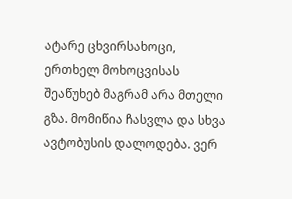ატარე ცხვირსახოცი, ერთხელ მოხოცვისას შეაწუხებ მაგრამ არა მთელი გზა. მომიწია ჩასვლა და სხვა ავტობუსის დალოდება. ვერ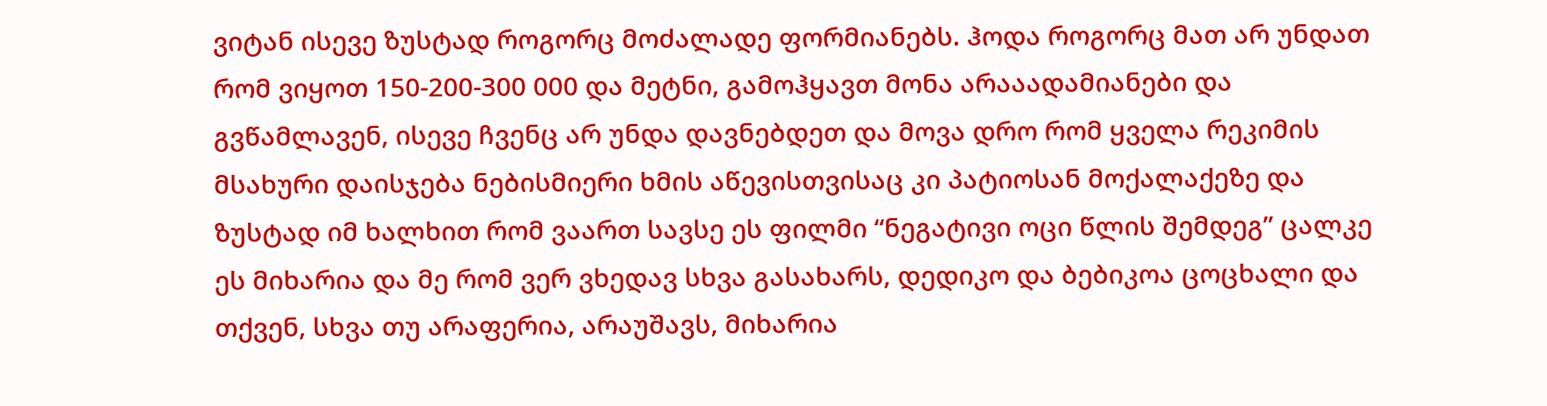ვიტან ისევე ზუსტად როგორც მოძალადე ფორმიანებს. ჰოდა როგორც მათ არ უნდათ რომ ვიყოთ 150-200-300 000 და მეტნი, გამოჰყავთ მონა არააადამიანები და გვწამლავენ, ისევე ჩვენც არ უნდა დავნებდეთ და მოვა დრო რომ ყველა რეკიმის მსახური დაისჯება ნებისმიერი ხმის აწევისთვისაც კი პატიოსან მოქალაქეზე და ზუსტად იმ ხალხით რომ ვაართ სავსე ეს ფილმი “ნეგატივი ოცი წლის შემდეგ” ცალკე ეს მიხარია და მე რომ ვერ ვხედავ სხვა გასახარს, დედიკო და ბებიკოა ცოცხალი და თქვენ, სხვა თუ არაფერია, არაუშავს, მიხარია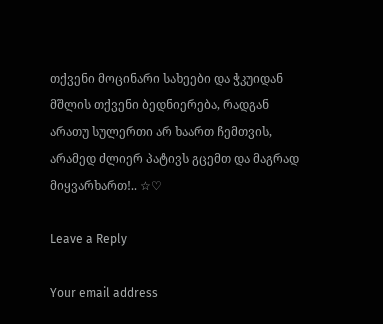თქვენი მოცინარი სახეები და ჭკუიდან მშლის თქვენი ბედნიერება, რადგან არათუ სულერთი არ ხაართ ჩემთვის, არამედ ძლიერ პატივს გცემთ და მაგრად მიყვარხართ!.. ☆♡

Leave a Reply

Your email address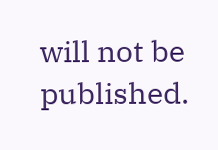will not be published.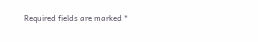Required fields are marked *